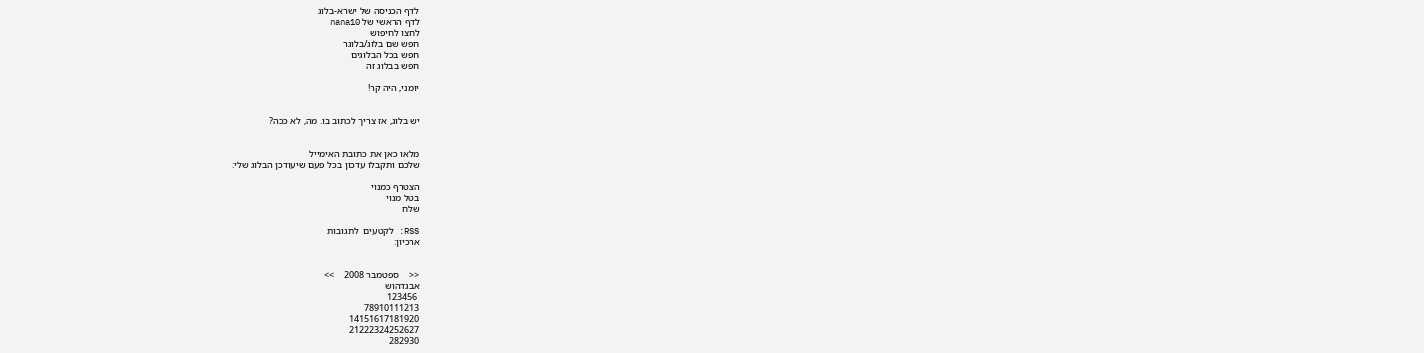לדף הכניסה של ישרא-בלוג
לדף הראשי של nana10
לחצו לחיפוש
חפש שם בלוג/בלוגר
חפש בכל הבלוגים
חפש בבלוג זה

יומני, היה קר!


יש בלוג, אז צריך לכתוב בו. מה, לא ככה?


מלאו כאן את כתובת האימייל
שלכם ותקבלו עדכון בכל פעם שיעודכן הבלוג שלי:

הצטרף כמנוי
בטל מנוי
שלח

RSS: לקטעים  לתגובות
ארכיון:


<<    ספטמבר 2008    >>
אבגדהוש
 123456
78910111213
14151617181920
21222324252627
282930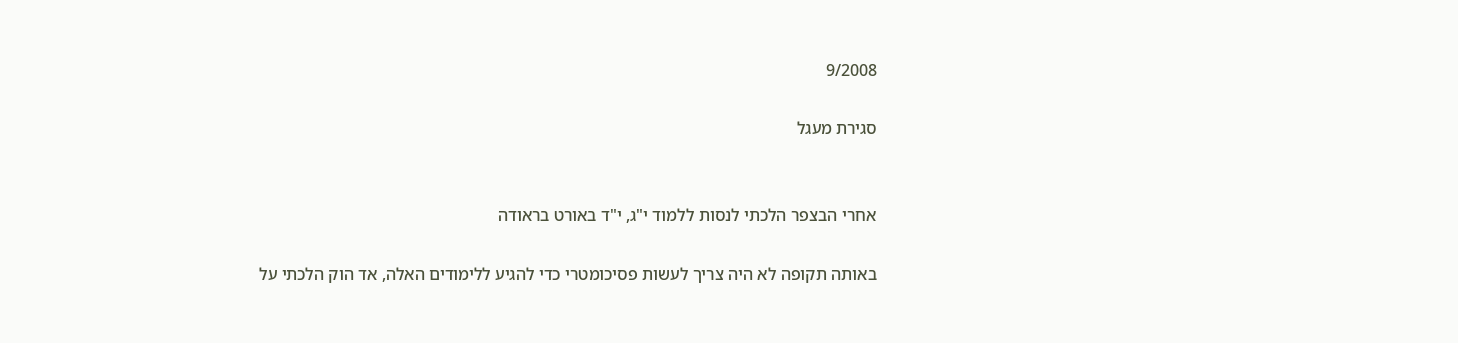9/2008

סגירת מעגל


אחרי הבצפר הלכתי לנסות ללמוד י"ג, י"ד באורט בראודה

באותה תקופה לא היה צריך לעשות פסיכומטרי כדי להגיע ללימודים האלה, אד הוק הלכתי על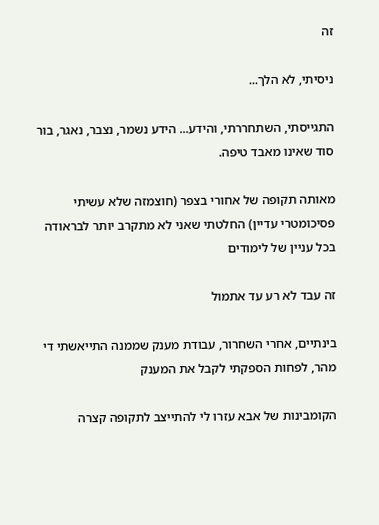זה

ניסיתי, לא הלך...

התגייסתי, השתחררתי, והידע... הידע נשמר, נצבר, נאגר, בור סוד שאינו מאבד טיפה.

מאותה תקופה של אחורי בצפר (חוצמזה שלא עשיתי פסיכומטרי עדיין) החלטתי שאני לא מתקרב יותר לבראודה בכל עניין של לימודים

זה עבד לא רע עד אתמול

בינתיים, אחרי השחרור, עבודת מענק שממנה התייאשתי די מהר, לפחות הספקתי לקבל את המענק

הקומבינות של אבא עזרו לי להתייצב לתקופה קצרה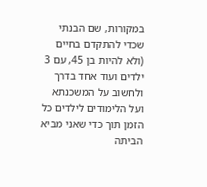במקורות, שם הבנתי שכדי להתקדם בחיים (ולא להיות בן 45, עם 3 ילדים ועוד אחד בדרך ולחשוב על המשכנתא ועל הלימודים לילדים כל הזמן תוך כדי שאני מביא הביתה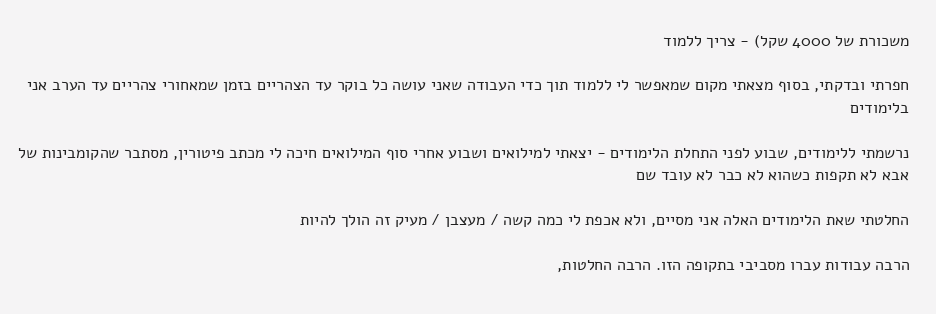משכורת של 4000 שקל) - צריך ללמוד

חפרתי ובדקתי, בסוף מצאתי מקום שמאפשר לי ללמוד תוך כדי העבודה שאני עושה כל בוקר עד הצהריים בזמן שמאחורי צהריים עד הערב אני בלימודים

נרשמתי ללימודים, שבוע לפני התחלת הלימודים - יצאתי למילואים ושבוע אחרי סוף המילואים חיכה לי מכתב פיטורין, מסתבר שהקומבינות של אבא לא תקפות כשהוא לא כבר לא עובד שם

החלטתי שאת הלימודים האלה אני מסיים, ולא אכפת לי כמה קשה / מעצבן / מעיק זה הולך להיות

הרבה עבודות עברו מסביבי בתקופה הזו. הרבה החלטות,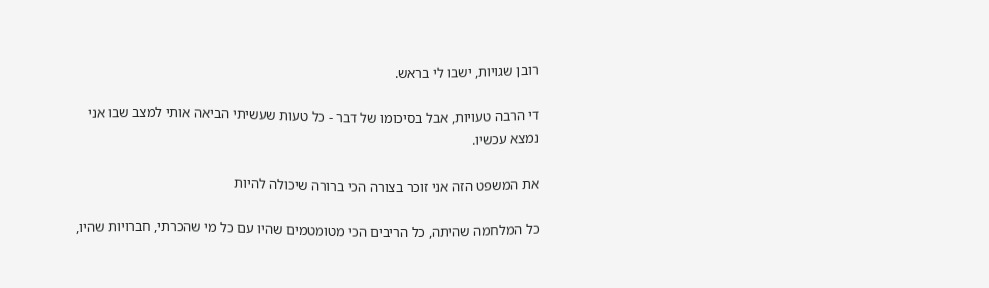רובן שגויות, ישבו לי בראש.

די הרבה טעויות, אבל בסיכומו של דבר - כל טעות שעשיתי הביאה אותי למצב שבו אני נמצא עכשיו.

את המשפט הזה אני זוכר בצורה הכי ברורה שיכולה להיות

כל המלחמה שהיתה, כל הריבים הכי מטומטמים שהיו עם כל מי שהכרתי, חברויות שהיו,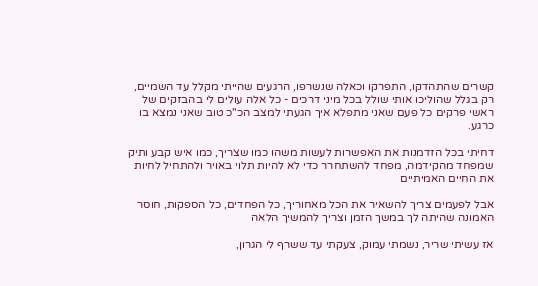קשרים שהתהדקו, התפרקו וכאלה שנשרפו, הרגעים שהייתי מקלל עד השמיים, רק בגלל שהוליכו אותי שולל בכל מיני דרכים - כל אלה עולים לי בהבזקים של ראשי פרקים כל פעם שאני מתפלא איך הגעתי למצב הכ"כ טוב שאני נמצא בו כרגע.

דחיתי בכל הזדמנות את האפשרות לעשות משהו כמו שצריך, כמו איש קבע ותיק שמפחד מהקידמה, מפחד להשתחרר כדי לא להיות תלוי באויר ולהתחיל לחיות את החיים האמיתיים

אבל לפעמים צריך להשאיר את הכל מאחוריך, כל הפחדים, כל הספקות, חוסר האמונה שהיתה לך במשך הזמן וצריך להמשיך הלאה

אז עשיתי שריר, נשמתי עמוק, צעקתי עד ששרף לי הגרון,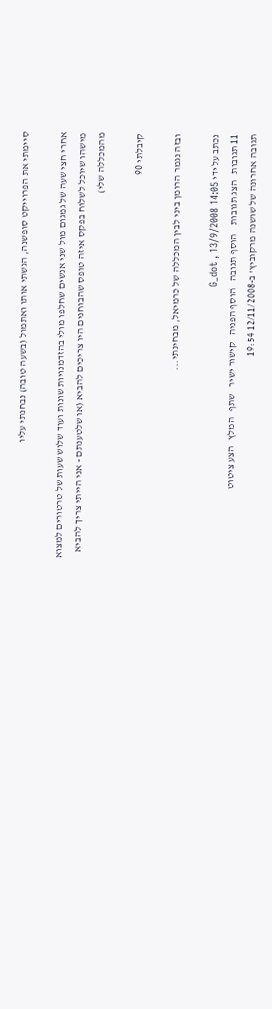סיימתי את הפרוייקט סופשנה, הגשתי אותו ואתמול (בשעה טובה) נבחנתי עליו

אחרי חצי שעה של גמגום מול שני אנשים שחלפו מולי בהזדמנויות שונות ועוד שלוש שעות של טרטורים למצוא מישהו שיוכל לשלוח בפקס איזה טופס שהבוחנים היו צריכים להביא (או שלטענתם - אני הייתי צריך להביא מהמכללה שלי)

קיבלתי 90

ובזה נגמר הרומן ביני לבין המכללה של כרמיאל, מבחינתי...

נכתב על ידי G_dot , 13/9/2008 14:05
11 תגובות   הצג תגובות    הוסף תגובה   הוסף הפניה   קישור ישיר   שתף   המלץ   הצע ציטוט
תגובה אחרונה של שושנה מרקוביץ' ב-12/11/2008 19:54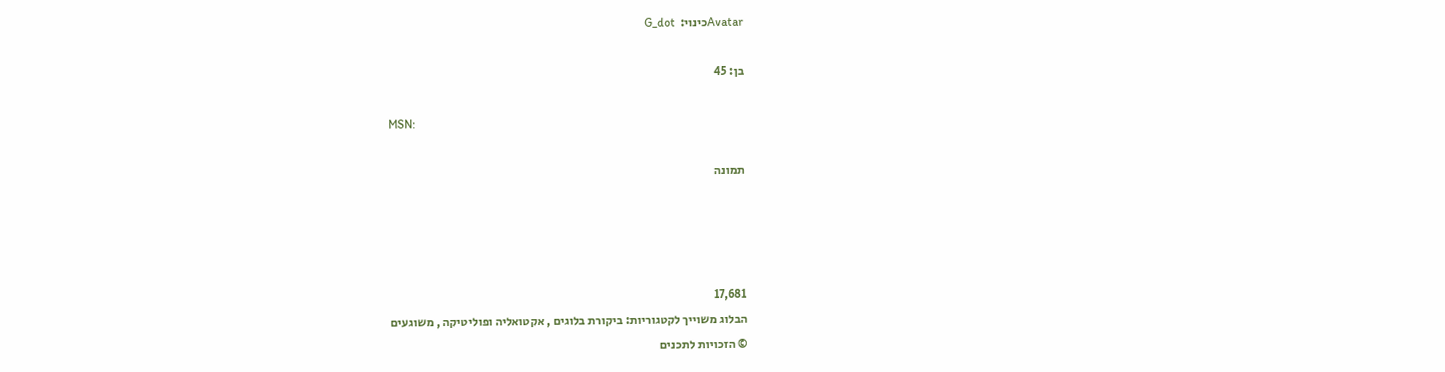Avatarכינוי:  G_dot

בן: 45

MSN:

תמונה




17,681
הבלוג משוייך לקטגוריות: ביקורת בלוגים , אקטואליה ופוליטיקה , משוגעים
© הזכויות לתכנים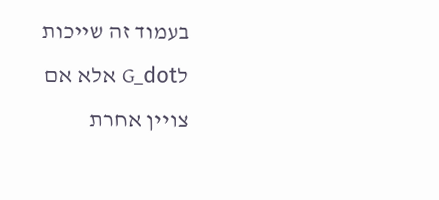בעמוד זה שייכות לG_dot אלא אם צויין אחרת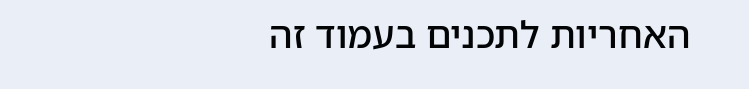האחריות לתכנים בעמוד זה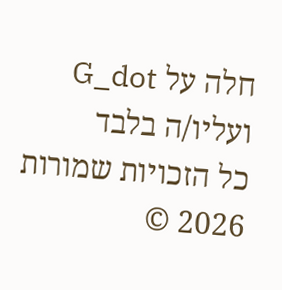חלה על G_dot ועליו/ה בלבד
כל הזכויות שמורות 2026 ©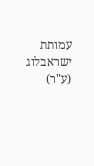עמותת ישראבלוג (ע"ר)